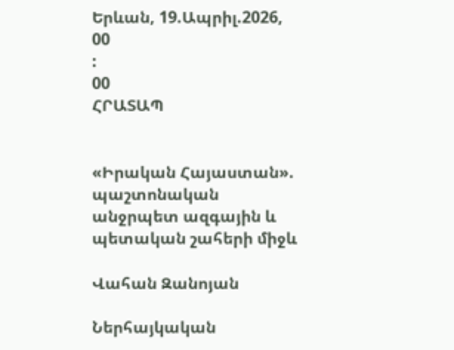Երևան, 19.Ապրիլ.2026,
00
:
00
ՀՐԱՏԱՊ


«Իրական Հայաստան». պաշտոնական անջրպետ ազգային և պետական շահերի միջև

Վահան Զանոյան

Ներհայկական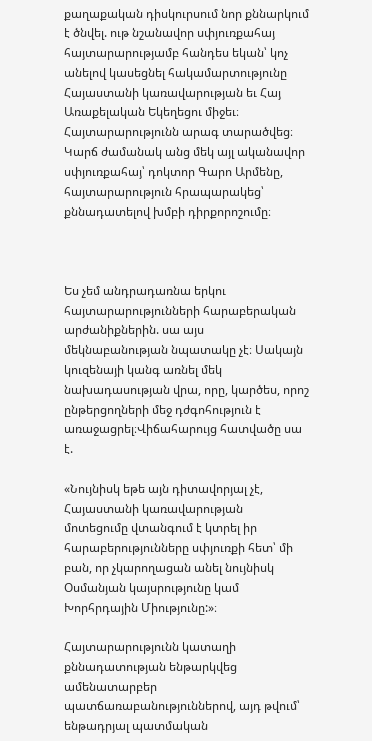քաղաքական դիսկուրսում նոր քննարկում է ծնվել. ութ նշանավոր սփյուռքահայ հայտարարությամբ հանդես եկան՝ կոչ անելով կասեցնել հակամարտությունը Հայաստանի կառավարության եւ Հայ Առաքելական Եկեղեցու միջեւ։ Հայտարարությունն արագ տարածվեց։ Կարճ ժամանակ անց մեկ այլ ականավոր սփյուռքահայ՝ դոկտոր Գարո Արմենը, հայտարարություն հրապարակեց՝ քննադատելով խմբի դիրքորոշումը։



Ես չեմ անդրադառնա երկու հայտարարությունների հարաբերական արժանիքներին. սա այս մեկնաբանության նպատակը չէ։ Սակայն կուզենայի կանգ առնել մեկ նախադասության վրա, որը, կարծես, որոշ ընթերցողների մեջ դժգոհություն է առաջացրել։Վիճահարույց հատվածը սա է.

«Նույնիսկ եթե այն դիտավորյալ չէ, Հայաստանի կառավարության մոտեցումը վտանգում է կտրել իր հարաբերությունները սփյուռքի հետ՝ մի բան, որ չկարողացան անել նույնիսկ Օսմանյան կայսրությունը կամ Խորհրդային Միությունը:»։

Հայտարարությունն կատաղի քննադատության ենթարկվեց ամենատարբեր պատճառաբանություններով, այդ թվում՝ ենթադրյալ պատմական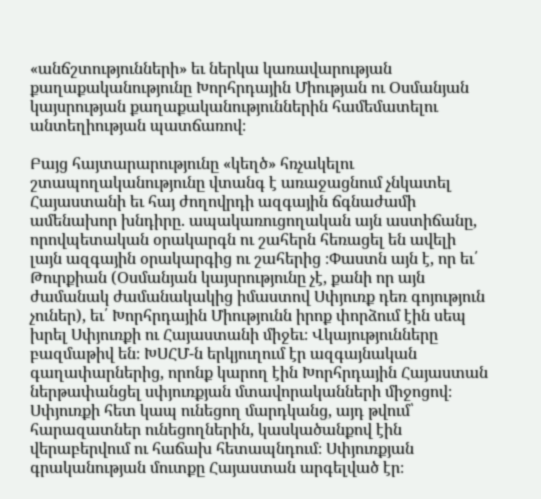«անճշտությունների» եւ ներկա կառավարության քաղաքականությունը Խորհրդային Միության ու Օսմանյան կայսրության քաղաքականություններին համեմատելու անտեղիության պատճառով։

Բայց հայտարարությունը «կեղծ» հռչակելու շտապողականությունը վտանգ է առաջացնում չնկատել Հայաստանի եւ հայ ժողովրդի ազգային ճգնաժամի ամենախոր խնդիրը. ապակառուցողական այն աստիճանը, որովպետական օրակարգն ու շահերն հեռացել են ավելի լայն ազգային օրակարգից ու շահերից ։Փաստն այն է, որ եւ՛ Թուրքիան (Օսմանյան կայսրությունը չէ, քանի որ այն ժամանակ ժամանակակից իմաստով Սփյուռք դեռ գոյություն չուներ), եւ՛ Խորհրդային Միությունն իրոք փորձում էին սեպ խրել Սփյուռքի ու Հայաստանի միջեւ։ Վկայությունները բազմաթիվ են։ ԽՍՀՄ-ն երկյուղում էր ազգայնական գաղափարներից, որոնք կարող էին Խորհրդային Հայաստան ներթափանցել սփյուռքյան մտավորականների միջոցով։ Սփյուռքի հետ կապ ունեցող մարդկանց, այդ թվում՝ հարազատներ ունեցողներին, կասկածանքով էին վերաբերվում ու հաճախ հետապնդում։ Սփյուռքյան գրականության մուտքը Հայաստան արգելված էր։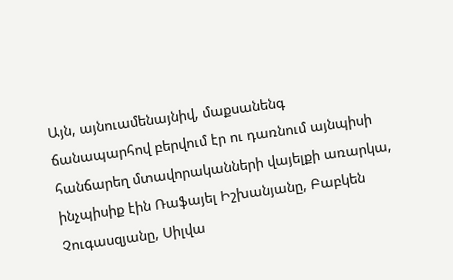Այն, այնուամենայնիվ, մաքսանենգ ճանապարհով բերվում էր ու դառնում այնպիսի հանճարեղ մտավորականների վայելքի առարկա, ինչպիսիք էին Ռաֆայել Իշխանյանը, Բաբկեն Չուգասզյանը, Սիլվա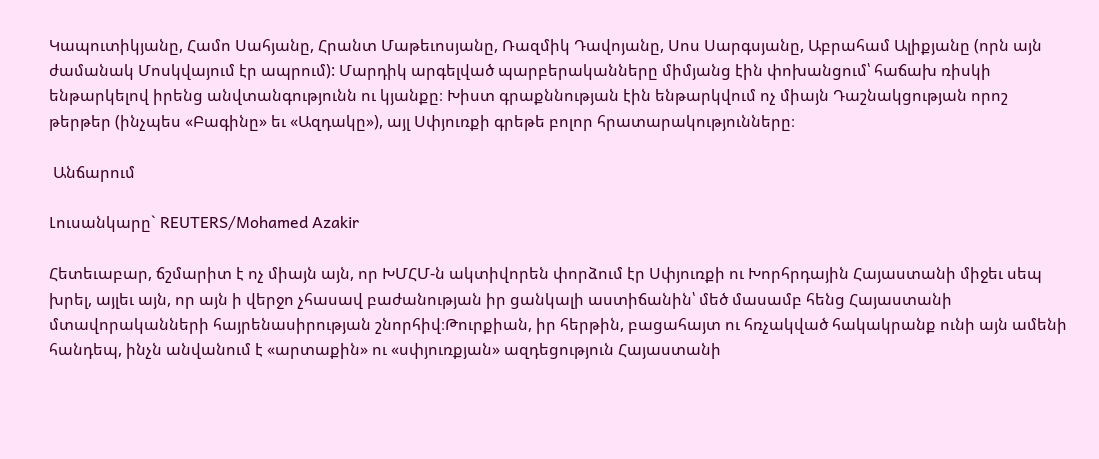Կապուտիկյանը, Համո Սահյանը, Հրանտ Մաթեւոսյանը, Ռազմիկ Դավոյանը, Սոս Սարգսյանը, Աբրահամ Ալիքյանը (որն այն ժամանակ Մոսկվայում էր ապրում): Մարդիկ արգելված պարբերականները միմյանց էին փոխանցում՝ հաճախ ռիսկի ենթարկելով իրենց անվտանգությունն ու կյանքը։ Խիստ գրաքննության էին ենթարկվում ոչ միայն Դաշնակցության որոշ թերթեր (ինչպես «Բագինը» եւ «Ազդակը»), այլ Սփյուռքի գրեթե բոլոր հրատարակությունները։

 Անճարում

Լուսանկարը` REUTERS/Mohamed Azakir

Հետեւաբար, ճշմարիտ է ոչ միայն այն, որ ԽՄՀՄ-ն ակտիվորեն փորձում էր Սփյուռքի ու Խորհրդային Հայաստանի միջեւ սեպ խրել, այլեւ այն, որ այն ի վերջո չհասավ բաժանության իր ցանկալի աստիճանին՝ մեծ մասամբ հենց Հայաստանի մտավորականների հայրենասիրության շնորհիվ։Թուրքիան, իր հերթին, բացահայտ ու հռչակված հակակրանք ունի այն ամենի հանդեպ, ինչն անվանում է «արտաքին» ու «սփյուռքյան» ազդեցություն Հայաստանի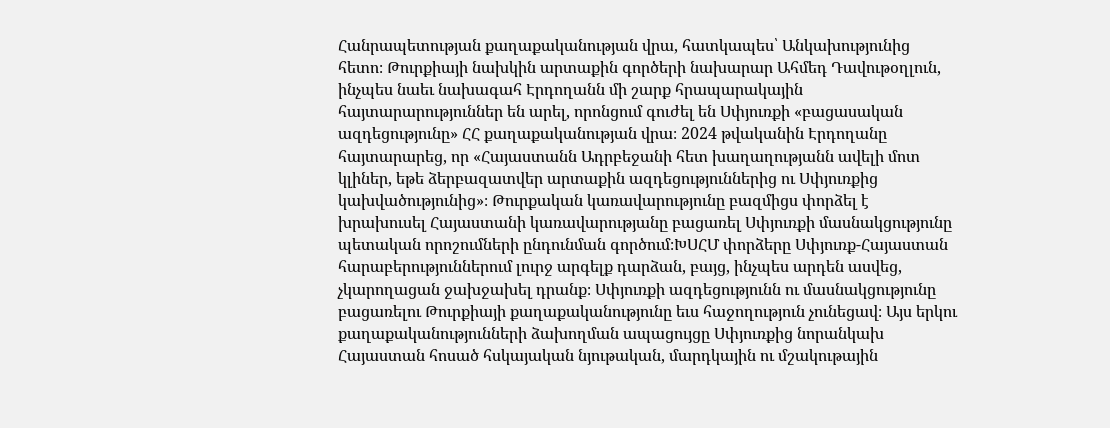Հանրապետության քաղաքականության վրա, հատկապես՝ Անկախությունից հետո։ Թուրքիայի նախկին արտաքին գործերի նախարար Ահմեդ Դավութօղլուն, ինչպես նաեւ նախագահ Էրդողանն մի շարք հրապարակային հայտարարություններ են արել, որոնցում գուժել են Սփյուռքի «բացասական ազդեցությունը» ՀՀ քաղաքականության վրա։ 2024 թվականին Էրդողանը հայտարարեց, որ «Հայաստանն Ադրբեջանի հետ խաղաղությանն ավելի մոտ կլիներ, եթե ձերբազատվեր արտաքին ազդեցություններից ու Սփյուռքից կախվածությունից»։ Թուրքական կառավարությունը բազմիցս փորձել է խրախուսել Հայաստանի կառավարությանը բացառել Սփյուռքի մասնակցությունը պետական որոշումների ընդունման գործում։ԽՍՀՄ փորձերը Սփյուռք-Հայաստան հարաբերություններում լուրջ արգելք դարձան, բայց, ինչպես արդեն ասվեց, չկարողացան ջախջախել դրանք։ Սփյուռքի ազդեցությունն ու մասնակցությունը բացառելու Թուրքիայի քաղաքականությունը եւս հաջողություն չունեցավ։ Այս երկու քաղաքականությունների ձախողման ապացույցը Սփյուռքից նորանկախ Հայաստան հոսած հսկայական նյութական, մարդկային ու մշակութային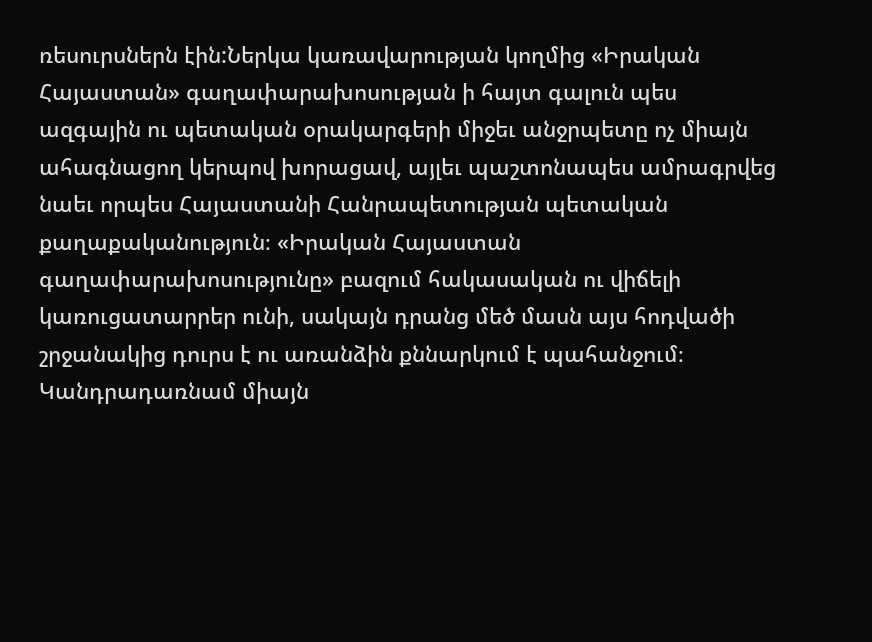ռեսուրսներն էին:Ներկա կառավարության կողմից «Իրական Հայաստան» գաղափարախոսության ի հայտ գալուն պես ազգային ու պետական օրակարգերի միջեւ անջրպետը ոչ միայն ահագնացող կերպով խորացավ, այլեւ պաշտոնապես ամրագրվեց նաեւ որպես Հայաստանի Հանրապետության պետական քաղաքականություն։ «Իրական Հայաստան գաղափարախոսությունը» բազում հակասական ու վիճելի կառուցատարրեր ունի, սակայն դրանց մեծ մասն այս հոդվածի շրջանակից դուրս է ու առանձին քննարկում է պահանջում։ Կանդրադառնամ միայն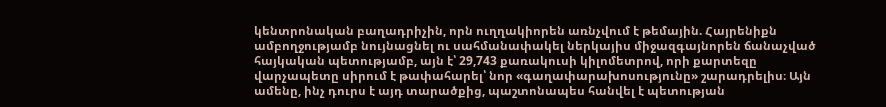կենտրոնական բաղադրիչին, որն ուղղակիորեն առնչվում է թեմային. Հայրենիքն ամբողջությամբ նույնացնել ու սահմանափակել ներկայիս միջազգայնորեն ճանաչված հայկական պետությամբ, այն է՝ 29,743 քառակուսի կիլոմետրով, որի քարտեզը վարչապետը սիրում է թափահարել՝ նոր «գաղափարախոսությունը» շարադրելիս։ Այն ամենը, ինչ դուրս է այդ տարածքից, պաշտոնապես հանվել է պետության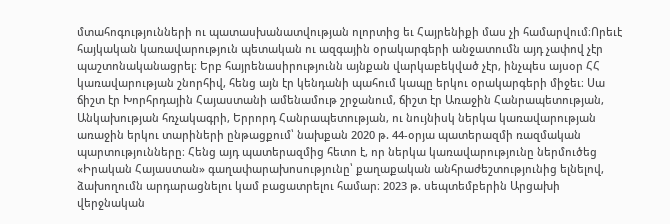մտահոգությունների ու պատասխանատվության ոլորտից եւ Հայրենիքի մաս չի համարվում։Որեւէ հայկական կառավարություն պետական ու ազգային օրակարգերի անջատումն այդ չափով չէր պաշտոնականացրել։ Երբ հայրենասիրությունն այնքան վարկաբեկված չէր, ինչպես այսօր ՀՀ կառավարության շնորհիվ, հենց այն էր կենդանի պահում կապը երկու օրակարգերի միջեւ։ Սա ճիշտ էր Խորհրդային Հայաստանի ամենամութ շրջանում, ճիշտ էր Առաջին Հանրապետության, Անկախության հռչակագրի, Երրորդ Հանրապետության, ու նույնիսկ ներկա կառավարության առաջին երկու տարիների ընթացքում՝ նախքան 2020 թ. 44-օրյա պատերազմի ռազմական պարտությունները։ Հենց այդ պատերազմից հետո է, որ ներկա կառավարությունը ներմուծեց «Իրական Հայաստան» գաղափարախոսությունը՝ քաղաքական անհրաժեշտությունից ելնելով, ձախողումն արդարացնելու կամ բացատրելու համար։ 2023 թ. սեպտեմբերին Արցախի վերջնական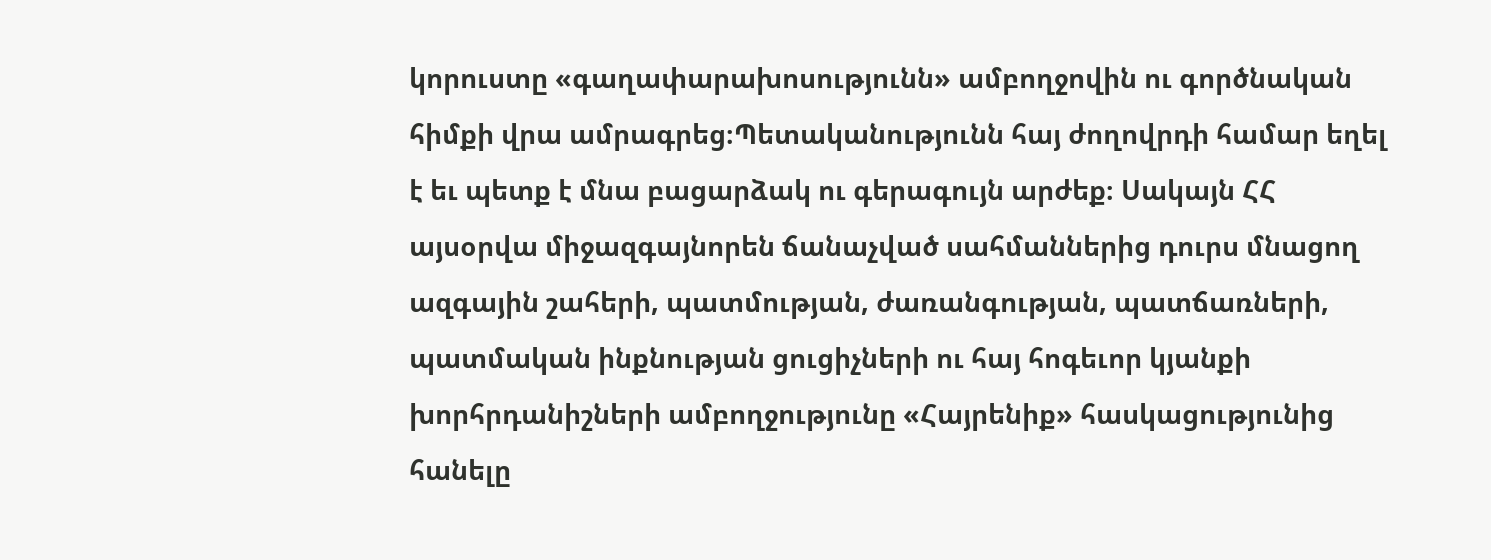կորուստը «գաղափարախոսությունն» ամբողջովին ու գործնական հիմքի վրա ամրագրեց։Պետականությունն հայ ժողովրդի համար եղել է եւ պետք է մնա բացարձակ ու գերագույն արժեք։ Սակայն ՀՀ այսօրվա միջազգայնորեն ճանաչված սահմաններից դուրս մնացող ազգային շահերի, պատմության, ժառանգության, պատճառների, պատմական ինքնության ցուցիչների ու հայ հոգեւոր կյանքի խորհրդանիշների ամբողջությունը «Հայրենիք» հասկացությունից հանելը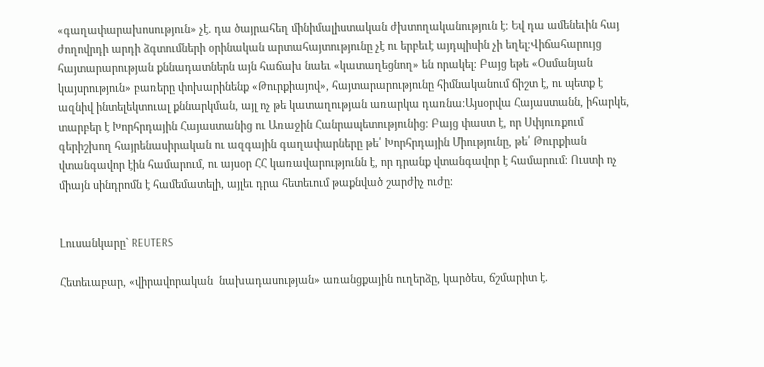«գաղափարախոսություն» չէ. դա ծայրահեղ մինիմալիստական ժխտողականություն է։ Եվ դա ամենեւին հայ ժողովրդի արդի ձգտումների օրինական արտահայտությունը չէ ու երբեւէ այդպիսին չի եղել։Վիճահարույց հայտարարության քննադատներն այն հաճախ նաեւ «կատաղեցնող» են որակել։ Բայց եթե «Օսմանյան կայսրություն» բառերը փոխարինենք «Թուրքիայով», հայտարարությունը հիմնականում ճիշտ է, ու պետք է ազնիվ ինտելեկտուալ քննարկման, այլ ոչ թե կատաղության առարկա դառնա։Այսօրվա Հայաստանն, իհարկե, տարբեր է Խորհրդային Հայաստանից ու Առաջին Հանրապետությունից։ Բայց փաստ է, որ Սփյուռքում գերիշխող հայրենասիրական ու ազգային գաղափարները թե՛ Խորհրդային Միությունը, թե՛ Թուրքիան վտանգավոր էին համարում, ու այսօր ՀՀ կառավարությունն է, որ դրանք վտանգավոր է համարում։ Ուստի ոչ միայն սինդրոմն է համեմատելի, այլեւ դրա հետեւում թաքնված շարժիչ ուժը։


Լուսանկարը` REUTERS

Հետեւաբար, «վիրավորական  նախադասության» առանցքային ուղերձը, կարծես, ճշմարիտ է.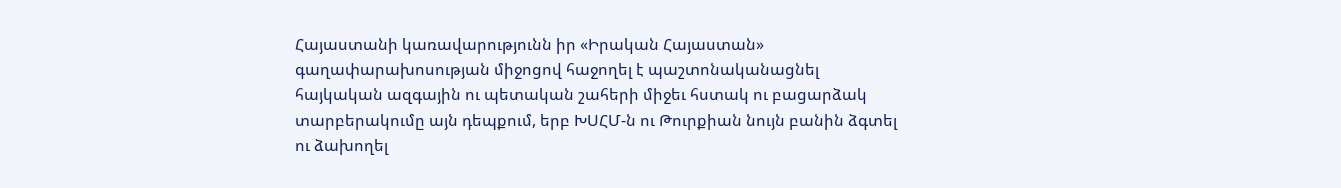Հայաստանի կառավարությունն իր «Իրական Հայաստան» գաղափարախոսության միջոցով հաջողել է պաշտոնականացնել հայկական ազգային ու պետական շահերի միջեւ հստակ ու բացարձակ տարբերակումը այն դեպքում, երբ ԽՍՀՄ-ն ու Թուրքիան նույն բանին ձգտել ու ձախողել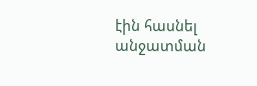էին հասնել անջատման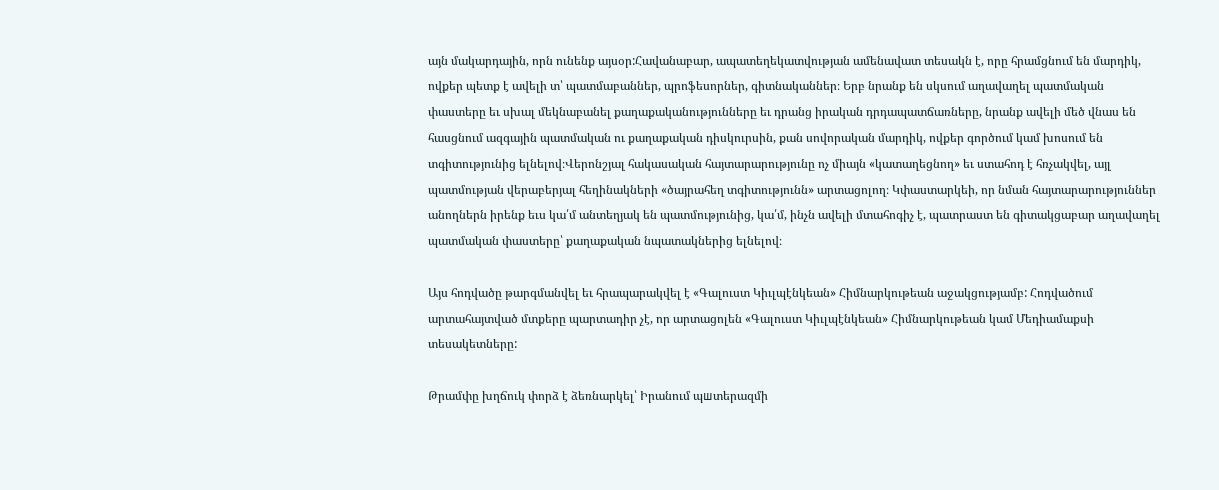այն մակարդային, որն ունենք այսօր:Հավանաբար, ապատեղեկատվության ամենավատ տեսակն է, որը հրամցնում են մարդիկ, ովքեր պետք է ավելի տ՝ պատմաբաններ, պրոֆեսորներ, գիտնականներ։ Երբ նրանք են սկսում աղավաղել պատմական փաստերը եւ սխալ մեկնաբանել քաղաքականությունները եւ դրանց իրական դրդապատճառները, նրանք ավելի մեծ վնաս են հասցնում ազգային պատմական ու քաղաքական դիսկուրսին, քան սովորական մարդիկ, ովքեր գործում կամ խոսում են տգիտությունից ելնելով։Վերոնշյալ հակասական հայտարարությունը ոչ միայն «կատաղեցնող» եւ ստահոդ է հռչակվել, այլ պատմության վերաբերյալ հեղինակների «ծայրահեղ տգիտությունն» արտացոլող։ Կփաստարկեի, որ նման հայտարարություններ անողներն իրենք եւս կա՛մ անտեղյակ են պատմությունից, կա՛մ, ինչն ավելի մտահոգիչ է, պատրաստ են գիտակցաբար աղավաղել պատմական փաստերը՝ քաղաքական նպատակներից ելնելով։

Այս հոդվածը թարգմանվել եւ հրապարակվել է «Գալուստ Կիւլպէնկեան» Հիմնարկութեան աջակցությամբ: Հոդվածում արտահայտված մտքերը պարտադիր չէ, որ արտացոլեն «Գալուստ Կիւլպէնկեան» Հիմնարկութեան կամ Մեդիամաքսի տեսակետները:

Թրամփը խղճուկ փորձ է ձեռնարկել՝ Իրանում պшտերազմի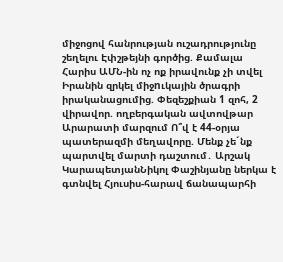միջոցով հանրության ուշադրությունը շեղելու Էփշթեյնի գործից. Քամալա Հարիս ԱՄՆ-ին ոչ ոք իրավունք չի տվել Իրանին զրկել միջnւկային ծրագրի իրականացումից. Փեզեշքիան 1 զոհ, 2 վիրավոր. ողբերգական ավտովթար Արարատի մարզում Ո՞վ է 44-օրյա պատերազմի մեղավորը. Մենք չե´նք պարտվել մարտի դաշտում․ Արշակ ԿարապետյանՆիկոլ Փաշինյանը ներկա է գտնվել Հյուսիս-հարավ ճանապարհի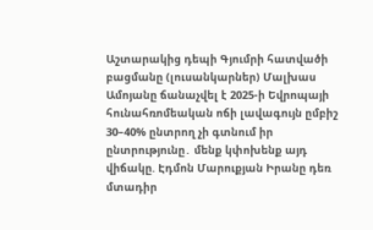Աշտարակից դեպի Գյումրի հատվածի բացմանը (լուսանկարներ) Մալխաս Ամոյանը ճանաչվել է 2025-ի Եվրոպայի հունահռոմեական ոճի լավագույն ըմբիշ 30–40% ընտրող չի գտնում իր ընտրությունը․ մենք կփոխենք այդ վիճակը. Էդմոն Մարուքյան Իրանը դեռ մտադիր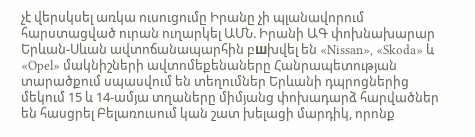չէ վերսկսել առկա ուսուցումը Իրանը չի պլանավորում հարստացված ուրան ուղարկել ԱՄՆ. Իրանի ԱԳ փոխնախարար Երևան-Սևան ավտոճանապարհին բшխվել են «Nissan», «Skoda» և «Opel» մակնիշների ավտոմեքենաները Հանրապետության տարածքում սպասվում են տեղումներ Երևանի դպրոցներից մեկում 15 և 14-ամյա տղաները միմյանց փոխադարձ հարվածներ են հասցրել Բելառուսում կան շատ խելացի մարդիկ, որոնք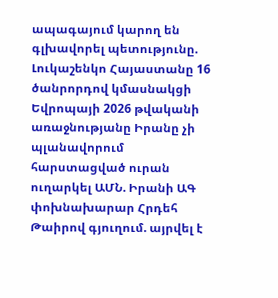ապագայում կարող են գլխավորել պետությունը. Լուկաշենկո Հայաստանը 16 ծանրորդով կմասնակցի Եվրոպայի 2026 թվականի առաջնությանը Իրանը չի պլանավորում հարստացված ուրան ուղարկել ԱՄՆ. Իրանի ԱԳ փոխնախարար Հրդեհ Թաիրով գյուղում. այրվել է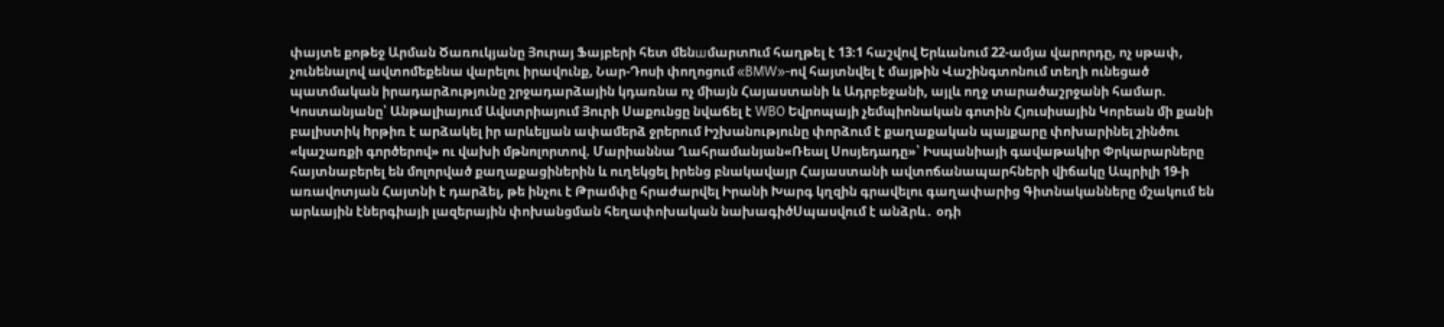փայտե քոթեջ Արման Ծառուկյանը Յուրայ Ֆայբերի հետ մենшմարտnւմ հաղթել է 13։1 հաշվով Երևանում 22-ամյա վարորդը, ոչ սթափ, չունենալով ավտոմեքենա վարելու իրավունք, Նար-Դոսի փողոցում «BMW»-ով հայտնվել է մայթին Վաշինգտոնում տեղի ունեցած պատմական իրադարձությունը շրջադարձային կդառնա ոչ միայն Հայաստանի և Ադրբեջանի, այլև ողջ տարածաշրջանի համար. Կոստանյանը՝ Անթալիայում Ավստրիայում Յուրի Սաքունցը նվաճել է WBO Եվրոպայի չեմպիոնական գոտին Հյուսիսային Կորեան մի քանի բալիստիկ hրթիռ է արձակել իր արևելյան ափամերձ ջրերում Իշխանությունը փորձում է քաղաքական պայքարը փոխարինել շինծու «կաշառքի գործերով» ու վախի մթնոլորտով. Մարիաննա Ղահրամանյան«Ռեալ Սոսյեդադը»՝ Իսպանիայի գավաթակիր Փրկարարները հայտնաբերել են մոլորված քաղաքացիներին և ուղեկցել իրենց բնակավայր Հայաստանի ավտոճանապարհների վիճակը Ապրիլի 19-ի առավոտյան Հայտնի է դարձել, թե ինչու է Թրամփը հրաժարվել Իրանի Խարգ կղզին գրավելու գաղափարից Գիտնականները մշակում են արևային էներգիայի լազերային փոխանցման հեղափոխական նախագիծՍպասվում է անձրև․ օդի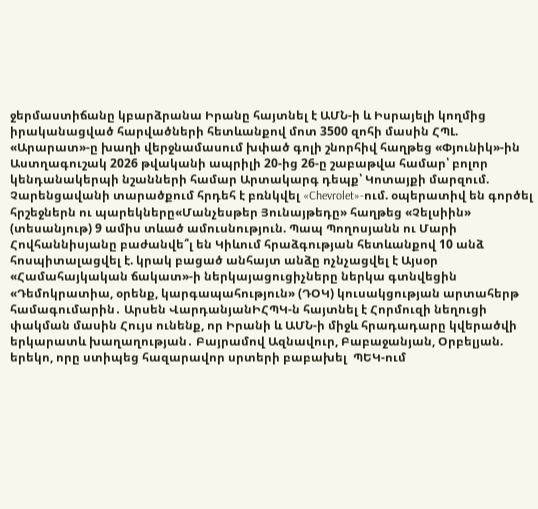ջերմաստիճանը կբարձրանա Իրանը հայտնել է ԱՄՆ-ի և Իսրայելի կողմից իրականացված հարվածների հետևանքով մոտ 3500 զոհի մասին ՀՊԼ. «Արարատ»-ը խաղի վերջնամասում խփած գոլի շնորհիվ հաղթեց «Փյունիկ»-ին Աստղագուշակ 2026 թվականի ապրիլի 20-ից 26-ը շաբաթվա համար՝ բոլոր կենդանակերպի նշանների համար Արտակարգ դեպք՝ Կոտայքի մարզում. Չարենցավանի տարածքում հրդեհ է բռնկվել «Chevrolet»-ում. օպերատիվ են գործել հրշեջներն ու պարեկները«Մանչեսթեր Յունայթեդը» հաղթեց «Չելսիին» (տեսանյութ) 9 ամիս տևած ամուսնություն. Պապ Պողոսյանն ու Մարի Հովհաննիսյանը բաժանվե՞լ են Կիևում հրաձգության հետևանքով 10 անձ հոսպիտալացվել է. կրակ բացած անհայտ անձը ոչնչացվել է Այսօր «Համահայկական ճակատ»-ի ներկայացուցիչները ներկա գտնվեցին «Դեմոկրատիա, օրենք, կարգապահություն» (ԴՕԿ) կուսակցության արտահերթ համագումարին․ Արսեն ՎարդանյանԻՀՊԿ-ն հայտնել է Հորմուզի նեղուցի փակման մասին Հույս ունենք, որ Իրանի և ԱՄՆ-ի միջև հրադադարը կվերածվի երկարատև խաղաղության․ Բայրամով Ազնավուր, Բաբաջանյան, Օրբելյան. երեկո, որը ստիպեց հազարավոր սրտերի բաբախել  ՊԵԿ-ում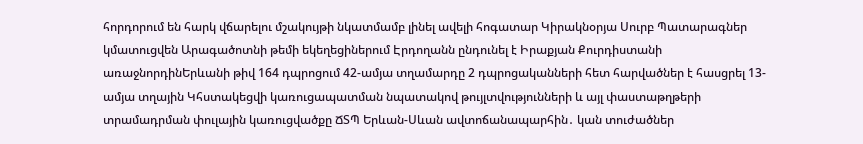հորդորում են հարկ վճարելու մշակույթի նկատմամբ լինել ավելի հոգատար Կիրակնօրյա Սուրբ Պատարագներ կմատուցվեն Արագածոտնի թեմի եկեղեցիներում Էրդողանն ընդունել է Իրաքյան Քուրդիստանի առաջնորդինԵրևանի թիվ 164 դպրոցում 42-ամյա տղամարդը 2 դպրոցականների հետ հարվածներ է հասցրել 13-ամյա տղային Կհստակեցվի կառուցապատման նպատակով թույլտվությունների և այլ փաստաթղթերի տրամադրման փուլային կառուցվածքը ՃՏՊ Երևան-Սևան ավտոճանապարհին․ կան տուժածներ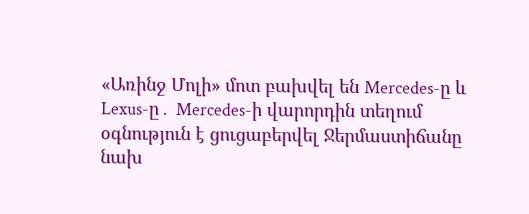«Առինջ Մոլի» մոտ բախվել են Mercedes-ը և Lexus-ը․ Mercedes-ի վարորդին տեղում օգնություն է ցուցաբերվել Ջերմաստիճանը նախ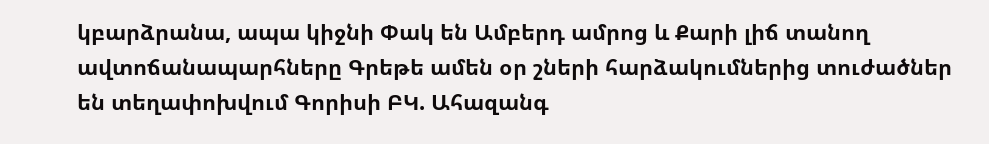կբարձրանա, ապա կիջնի Փակ են Ամբերդ ամրոց և Քարի լիճ տանող ավտոճանապարհները Գրեթե ամեն օր շների հարձակումներից տուժածներ են տեղափոխվում Գորիսի ԲԿ. Ահազանգ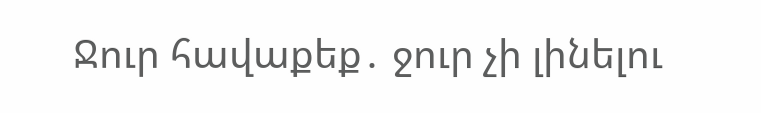Ջուր հավաքեք․ ջուր չի լինելու